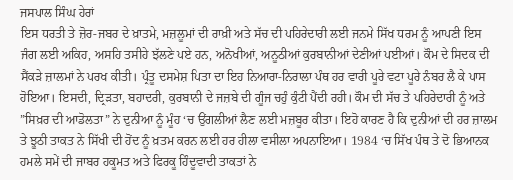ਜਸਪਾਲ ਸਿੰਘ ਹੇਰਾਂ
ਇਸ ਧਰਤੀ ਤੇ ਜ਼ੋਰ-ਜਬਰ ਦੇ ਖ਼ਾਤਮੇ, ਮਜ਼ਲੂਮਾਂ ਦੀ ਰਾਖ਼ੀ ਅਤੇ ਸੱਚ ਦੀ ਪਹਿਰੇਦਾਰੀ ਲਈ ਜਨਮੇ ਸਿੱਖ ਧਰਮ ਨੂੰ ਆਪਣੀ ਇਸ ਜੰਗ ਲਈ ਅਕਿਹ, ਅਸਹਿ ਤਸੀਹੇ ਝੱਲਣੇ ਪਏ ਹਨ, ਅਨੋਖੀਆਂ, ਅਨੂਠੀਆਂ ਕੁਰਬਾਨੀਆਂ ਦੇਣੀਆਂ ਪਈਆਂ। ਕੌਮ ਦੇ ਸਿਦਕ ਦੀ ਸੈਂਕੜੇ ਜ਼ਾਲਮਾਂ ਨੇ ਪਰਖ ਕੀਤੀ। ਪ੍ਰੰਤੂ ਦਸਮੇਸ਼ ਪਿਤਾ ਦਾ ਇਹ ਨਿਆਰਾ-ਨਿਰਾਲਾ ਪੰਥ ਹਰ ਵਾਰੀ ਪੂਰੇ ਵਟਾ ਪੂਰੇ ਨੰਬਰ ਲੈ ਕੇ ਪਾਸ ਹੋਇਆ। ਇਸਦੀ, ਦ੍ਰਿੜਤਾ, ਬਹਾਦਰੀ, ਕੁਰਬਾਨੀ ਦੇ ਜਜ਼ਬੇ ਦੀ ਗੂੰਜ ਚਹੁੰ ਕੁੰਟੀ ਪੈਂਦੀ ਰਹੀ। ਕੌਮ ਦੀ ਸੱਚ ਤੇ ਪਹਿਰੇਦਾਰੀ ਨੂੰ ਅਤੇ ”ਸਿਖ਼ਰ ਦੀ ਆਡੋਲਤਾ” ਨੇ ਦੁਨੀਆ ਨੂੰ ਮੂੰਹ ‘ਚ ਉਂਗਲੀਆਂ ਲੈਣ ਲਈ ਮਜ਼ਬੂਰ ਕੀਤਾ। ਇਹੋ ਕਾਰਣ ਹੈ ਕਿ ਦੁਨੀਆਂ ਦੀ ਹਰ ਜ਼ਾਲਮ ਤੇ ਝੂਠੀ ਤਾਕਤ ਨੇ ਸਿੱਖੀ ਦੀ ਹੋਂਦ ਨੂੰ ਖ਼ਤਮ ਕਰਨ ਲਈ ਹਰ ਹੀਲਾ ਵਸੀਲਾ ਅਪਨਾਇਆ। 1984 ‘ਚ ਸਿੱਖ ਪੰਥ ਤੇ ਦੋ ਭਿਆਨਕ ਹਮਲੇ ਸਮੇਂ ਦੀ ਜਾਬਰ ਹਕੂਮਤ ਅਤੇ ਫਿਰਕੂ ਹਿੰਦੂਵਾਦੀ ਤਾਕਤਾਂ ਨੇ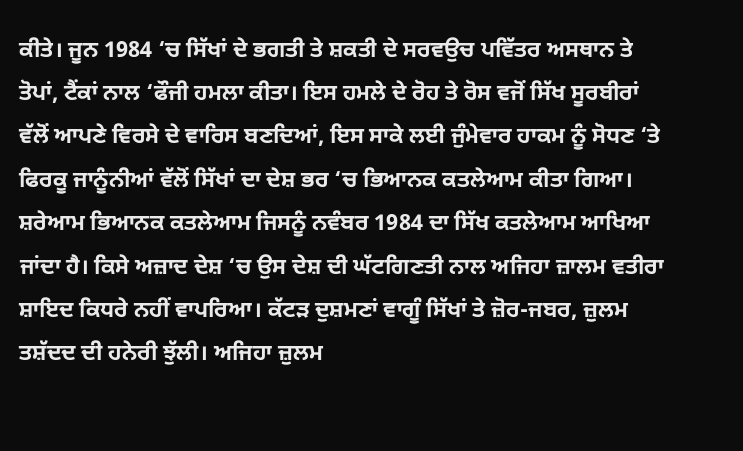ਕੀਤੇ। ਜੂਨ 1984 ‘ਚ ਸਿੱਖਾਂ ਦੇ ਭਗਤੀ ਤੇ ਸ਼ਕਤੀ ਦੇ ਸਰਵਉਚ ਪਵਿੱਤਰ ਅਸਥਾਨ ਤੇ ਤੋਪਾਂ, ਟੈਂਕਾਂ ਨਾਲ ‘ਫੌਜੀ ਹਮਲਾ ਕੀਤਾ। ਇਸ ਹਮਲੇ ਦੇ ਰੋਹ ਤੇ ਰੋਸ ਵਜੋਂ ਸਿੱਖ ਸੂਰਬੀਰਾਂ ਵੱਲੋਂ ਆਪਣੇ ਵਿਰਸੇ ਦੇ ਵਾਰਿਸ ਬਣਦਿਆਂ, ਇਸ ਸਾਕੇ ਲਈ ਜੁੰਮੇਵਾਰ ਹਾਕਮ ਨੂੰ ਸੋਧਣ ‘ਤੇ ਫਿਰਕੂ ਜਾਨੂੰਨੀਆਂ ਵੱਲੋਂ ਸਿੱਖਾਂ ਦਾ ਦੇਸ਼ ਭਰ ‘ਚ ਭਿਆਨਕ ਕਤਲੇਆਮ ਕੀਤਾ ਗਿਆ।
ਸ਼ਰੇਆਮ ਭਿਆਨਕ ਕਤਲੇਆਮ ਜਿਸਨੂੰ ਨਵੰਬਰ 1984 ਦਾ ਸਿੱਖ ਕਤਲੇਆਮ ਆਖਿਆ ਜਾਂਦਾ ਹੈ। ਕਿਸੇ ਅਜ਼ਾਦ ਦੇਸ਼ ‘ਚ ਉਸ ਦੇਸ਼ ਦੀ ਘੱਟਗਿਣਤੀ ਨਾਲ ਅਜਿਹਾ ਜ਼ਾਲਮ ਵਤੀਰਾ ਸ਼ਾਇਦ ਕਿਧਰੇ ਨਹੀਂ ਵਾਪਰਿਆ। ਕੱਟੜ ਦੁਸ਼ਮਣਾਂ ਵਾਗੂੰ ਸਿੱਖਾਂ ਤੇ ਜ਼ੋਰ-ਜਬਰ, ਜ਼ੁਲਮ ਤਸ਼ੱਦਦ ਦੀ ਹਨੇਰੀ ਝੁੱਲੀ। ਅਜਿਹਾ ਜ਼ੁਲਮ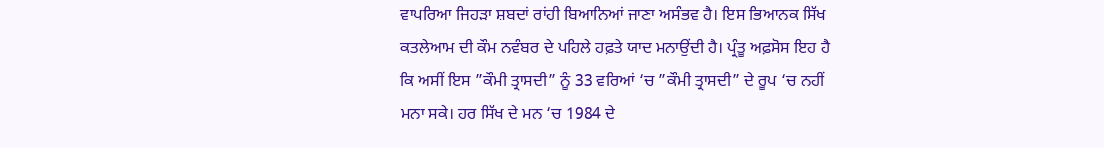ਵਾਪਰਿਆ ਜਿਹੜਾ ਸ਼ਬਦਾਂ ਰਾਂਹੀ ਬਿਆਨਿਆਂ ਜਾਣਾ ਅਸੰਭਵ ਹੈ। ਇਸ ਭਿਆਨਕ ਸਿੱਖ ਕਤਲੇਆਮ ਦੀ ਕੌਮ ਨਵੰਬਰ ਦੇ ਪਹਿਲੇ ਹਫ਼ਤੇ ਯਾਦ ਮਨਾਉਂਦੀ ਹੈ। ਪ੍ਰੰਤੂ ਅਫ਼ਸੋਸ ਇਹ ਹੈ ਕਿ ਅਸੀਂ ਇਸ ”ਕੌਮੀ ਤ੍ਰਾਸਦੀ” ਨੂੰ 33 ਵਰਿਆਂ ‘ਚ ”ਕੌਮੀ ਤ੍ਰਾਸਦੀ” ਦੇ ਰੂਪ ‘ਚ ਨਹੀਂ ਮਨਾ ਸਕੇ। ਹਰ ਸਿੱਖ ਦੇ ਮਨ ‘ਚ 1984 ਦੇ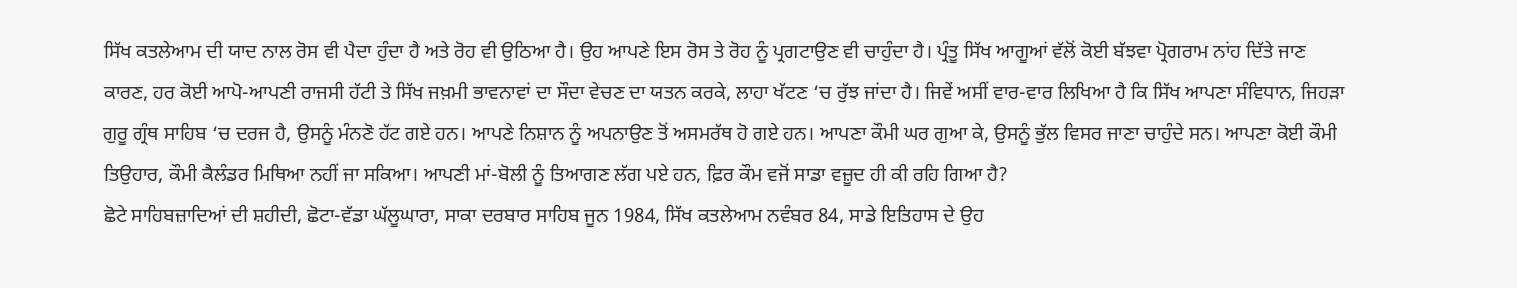ਸਿੱਖ ਕਤਲੇਆਮ ਦੀ ਯਾਦ ਨਾਲ ਰੋਸ ਵੀ ਪੈਦਾ ਹੁੰਦਾ ਹੈ ਅਤੇ ਰੋਹ ਵੀ ਉਠਿਆ ਹੈ। ਉਹ ਆਪਣੇ ਇਸ ਰੋਸ ਤੇ ਰੋਹ ਨੂੰ ਪ੍ਰਗਟਾਉਣ ਵੀ ਚਾਹੁੰਦਾ ਹੈ। ਪ੍ਰੰਤੂ ਸਿੱਖ ਆਗੂਆਂ ਵੱਲੋਂ ਕੋਈ ਬੱਝਵਾ ਪ੍ਰੋਗਰਾਮ ਨਾਂਹ ਦਿੱਤੇ ਜਾਣ ਕਾਰਣ, ਹਰ ਕੋਈ ਆਪੋ-ਆਪਣੀ ਰਾਜਸੀ ਹੱਟੀ ਤੇ ਸਿੱਖ ਜਖ਼ਮੀ ਭਾਵਨਾਵਾਂ ਦਾ ਸੌਦਾ ਵੇਚਣ ਦਾ ਯਤਨ ਕਰਕੇ, ਲਾਹਾ ਖੱਟਣ ‘ਚ ਰੁੱਝ ਜਾਂਦਾ ਹੈ। ਜਿਵੇਂ ਅਸੀਂ ਵਾਰ-ਵਾਰ ਲਿਖਿਆ ਹੈ ਕਿ ਸਿੱਖ ਆਪਣਾ ਸੰਵਿਧਾਨ, ਜਿਹੜਾ ਗੁਰੂ ਗ੍ਰੰਥ ਸਾਹਿਬ ‘ਚ ਦਰਜ ਹੈ, ਉਸਨੂੰ ਮੰਨਣੋ ਹੱਟ ਗਏ ਹਨ। ਆਪਣੇ ਨਿਸ਼ਾਨ ਨੂੰ ਅਪਨਾਉਣ ਤੋਂ ਅਸਮਰੱਥ ਹੋ ਗਏ ਹਨ। ਆਪਣਾ ਕੌਮੀ ਘਰ ਗੁਆ ਕੇ, ਉਸਨੂੰ ਭੁੱਲ ਵਿਸਰ ਜਾਣਾ ਚਾਹੁੰਦੇ ਸਨ। ਆਪਣਾ ਕੋਈ ਕੌਮੀ ਤਿਉਹਾਰ, ਕੌਮੀ ਕੈਲੰਡਰ ਮਿਥਿਆ ਨਹੀਂ ਜਾ ਸਕਿਆ। ਆਪਣੀ ਮਾਂ-ਬੋਲੀ ਨੂੰ ਤਿਆਗਣ ਲੱਗ ਪਏ ਹਨ, ਫ਼ਿਰ ਕੌਮ ਵਜੋਂ ਸਾਡਾ ਵਜ਼ੂਦ ਹੀ ਕੀ ਰਹਿ ਗਿਆ ਹੈ?
ਛੋਟੇ ਸਾਹਿਬਜ਼ਾਦਿਆਂ ਦੀ ਸ਼ਹੀਦੀ, ਛੋਟਾ-ਵੱਡਾ ਘੱਲੂਘਾਰਾ, ਸਾਕਾ ਦਰਬਾਰ ਸਾਹਿਬ ਜੂਨ 1984, ਸਿੱਖ ਕਤਲੇਆਮ ਨਵੰਬਰ 84, ਸਾਡੇ ਇਤਿਹਾਸ ਦੇ ਉਹ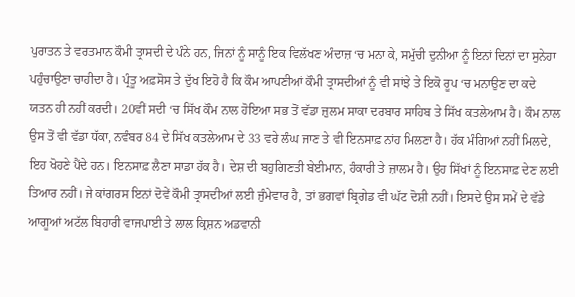ਪੁਰਾਤਨ ਤੇ ਵਰਤਮਾਨ ਕੌਮੀ ਤ੍ਰਾਸਦੀ ਦੇ ਪੰਨੇ ਹਨ, ਜਿਨਾਂ ਨੂੰ ਸਾਨੂੰ ਇਕ ਵਿਲੱਖਣ ਅੰਦਾਜ਼ ‘ਚ ਮਨਾ ਕੇ, ਸਮੁੱਚੀ ਦੁਨੀਆ ਨੂੰ ਇਨਾਂ ਦਿਨਾਂ ਦਾ ਸੁਨੇਹਾ ਪਹੁੰਚਾਉਣਾ ਚਾਹੀਦਾ ਹੈ। ਪ੍ਰੰਤੂ ਅਫ਼ਸੋਸ ਤੇ ਦੁੱਖ ਇਹੋ ਹੈ ਕਿ ਕੌਮ ਆਪਣੀਆਂ ਕੌਮੀ ਤ੍ਰਾਸਦੀਆਂ ਨੂੰ ਵੀ ਸਾਂਝੇ ਤੇ ਇਕੋ ਰੂਪ ‘ਚ ਮਨਾਉਣ ਦਾ ਕਦੇ ਯਤਨ ਹੀ ਨਹੀਂ ਕਰਦੀ। 20ਵੀਂ ਸਦੀ ‘ਚ ਸਿੱਖ ਕੌਮ ਨਾਲ ਹੋਇਆ ਸਭ ਤੋਂ ਵੱਡਾ ਜ਼ੁਲਮ ਸਾਕਾ ਦਰਬਾਰ ਸਾਹਿਬ ਤੇ ਸਿੱਖ ਕਤਲੇਆਮ ਹੈ। ਕੌਮ ਨਾਲ ਉਸ ਤੋਂ ਵੀ ਵੱਡਾ ਧੱਕਾ, ਨਵੰਬਰ 84 ਦੇ ਸਿੱਖ ਕਤਲੇਆਮ ਦੇ 33 ਵਰੇ ਲੰਘ ਜਾਣ ਤੇ ਵੀ ਇਨਸਾਫ਼ ਨਾਂਹ ਮਿਲਣਾ ਹੈ। ਹੱਕ ਮੰਗਿਆਂ ਨਹੀਂ ਮਿਲਦੇ, ਇਹ ਖੋਹਣੇ ਪੈਂਦੇ ਹਨ। ਇਨਸਾਫ਼ ਲੈਣਾ ਸਾਡਾ ਹੱਕ ਹੈ। ਦੇਸ਼ ਦੀ ਬਹੁਗਿਣਤੀ ਬੇਈਮਾਨ, ਹੰਕਾਰੀ ਤੇ ਜ਼ਾਲਮ ਹੈ। ਉਹ ਸਿੱਖਾਂ ਨੂੰ ਇਨਸਾਫ਼ ਦੇਣ ਲਈ ਤਿਆਰ ਨਹੀਂ। ਜੇ ਕਾਂਗਰਸ ਇਨਾਂ ਦੋਵੇਂ ਕੌਮੀ ਤ੍ਰਾਸਦੀਆਂ ਲਈ ਜੁੰਮੇਵਾਰ ਹੈ, ਤਾਂ ਭਗਵਾਂ ਬ੍ਰਿਗੇਡ ਵੀ ਘੱਟ ਦੋਸ਼ੀ ਨਹੀਂ। ਇਸਦੇ ਉਸ ਸਮੇਂ ਦੇ ਵੱਡੇ ਆਗੂਆਂ ਅਟੱਲ ਬਿਹਾਰੀ ਵਾਜਪਾਈ ਤੇ ਲਾਲ ਕ੍ਰਿਸ਼ਨ ਅਡਵਾਨੀ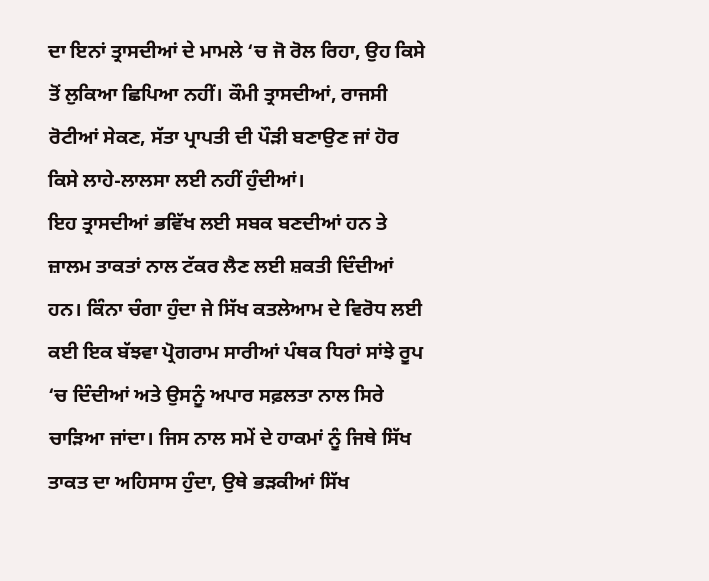ਦਾ ਇਨਾਂ ਤ੍ਰਾਸਦੀਆਂ ਦੇ ਮਾਮਲੇ ‘ਚ ਜੋ ਰੋਲ ਰਿਹਾ, ਉਹ ਕਿਸੇ ਤੋਂ ਲੁਕਿਆ ਛਿਪਿਆ ਨਹੀਂ। ਕੌਮੀ ਤ੍ਰਾਸਦੀਆਂ, ਰਾਜਸੀ ਰੋਟੀਆਂ ਸੇਕਣ, ਸੱਤਾ ਪ੍ਰਾਪਤੀ ਦੀ ਪੌੜੀ ਬਣਾਉਣ ਜਾਂ ਹੋਰ ਕਿਸੇ ਲਾਹੇ-ਲਾਲਸਾ ਲਈ ਨਹੀਂ ਹੁੰਦੀਆਂ।
ਇਹ ਤ੍ਰਾਸਦੀਆਂ ਭਵਿੱਖ ਲਈ ਸਬਕ ਬਣਦੀਆਂ ਹਨ ਤੇ ਜ਼ਾਲਮ ਤਾਕਤਾਂ ਨਾਲ ਟੱਕਰ ਲੈਣ ਲਈ ਸ਼ਕਤੀ ਦਿੰਦੀਆਂ ਹਨ। ਕਿੰਨਾ ਚੰਗਾ ਹੁੰਦਾ ਜੇ ਸਿੱਖ ਕਤਲੇਆਮ ਦੇ ਵਿਰੋਧ ਲਈ ਕਈ ਇਕ ਬੱਝਵਾ ਪ੍ਰੋਗਰਾਮ ਸਾਰੀਆਂ ਪੰਥਕ ਧਿਰਾਂ ਸਾਂਝੇ ਰੂਪ ‘ਚ ਦਿੰਦੀਆਂ ਅਤੇ ਉਸਨੂੰ ਅਪਾਰ ਸਫ਼ਲਤਾ ਨਾਲ ਸਿਰੇ ਚਾੜਿਆ ਜਾਂਦਾ। ਜਿਸ ਨਾਲ ਸਮੇਂ ਦੇ ਹਾਕਮਾਂ ਨੂੰ ਜਿਥੇ ਸਿੱਖ ਤਾਕਤ ਦਾ ਅਹਿਸਾਸ ਹੁੰਦਾ, ਉਥੇ ਭੜਕੀਆਂ ਸਿੱਖ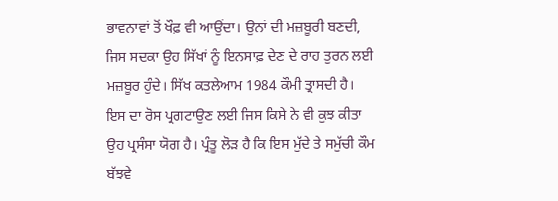ਭਾਵਨਾਵਾਂ ਤੋਂ ਖੌਫ਼ ਵੀ ਆਉਂਦਾ। ਉਨਾਂ ਦੀ ਮਜ਼ਬੂਰੀ ਬਣਦੀ, ਜਿਸ ਸਦਕਾ ਉਹ ਸਿੱਖਾਂ ਨੂੰ ਇਨਸਾਫ਼ ਦੇਣ ਦੇ ਰਾਹ ਤੁਰਨ ਲਈ ਮਜ਼ਬੂਰ ਹੁੰਦੇ। ਸਿੱਖ ਕਤਲੇਆਮ 1984 ਕੌਮੀ ਤ੍ਰਾਸਦੀ ਹੈ। ਇਸ ਦਾ ਰੋਸ ਪ੍ਰਗਟਾਉਣ ਲਈ ਜਿਸ ਕਿਸੇ ਨੇ ਵੀ ਕੁਝ ਕੀਤਾ ਉਹ ਪ੍ਰਸੰਸਾ ਯੋਗ ਹੈ। ਪ੍ਰੰਤੂ ਲੋੜ ਹੈ ਕਿ ਇਸ ਮੁੱਦੇ ਤੇ ਸਮੁੱਚੀ ਕੌਮ ਬੱਝਵੇ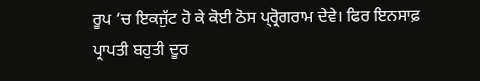ਰੂਪ ‘ਚ ਇਕਜੁੱਟ ਹੋ ਕੇ ਕੋਈ ਠੋਸ ਪ੍ਰ੍ਰੋਗਰਾਮ ਦੇਵੇ। ਫਿਰ ਇਨਸਾਫ਼ ਪ੍ਰਾਪਤੀ ਬਹੁਤੀ ਦੂਰ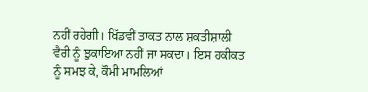ਨਹੀਂ ਰਹੇਗੀ। ਖਿੱਡਵੀਂ ਤਾਕਤ ਨਾਲ ਸ਼ਕਤੀਸ਼ਾਲੀ ਵੈਰੀ ਨੂੰ ਝੁਕਾਇਆ ਨਹੀਂ ਜਾ ਸਕਦਾ। ਇਸ ਹਕੀਕਤ ਨੂੰ ਸਮਝ ਕੇ, ਕੌਮੀ ਮਾਮਲਿਆਂ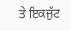ਤੇ ਇਕਜੁੱਟ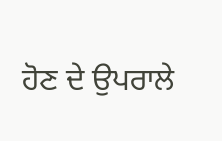ਹੋਣ ਦੇ ਉਪਰਾਲੇ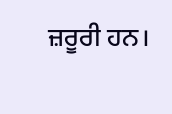ਜ਼ਰੂਰੀ ਹਨ।